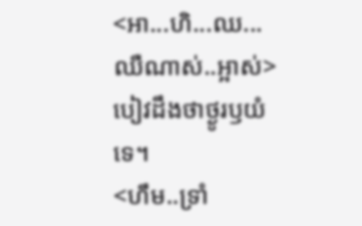<អា...ហិ...ឈ...ឈឺណាស់..អ្អាស់>បៀវដឹងថាថ្ងូរឫយំទេ។
<ហឹម..ទ្រាំ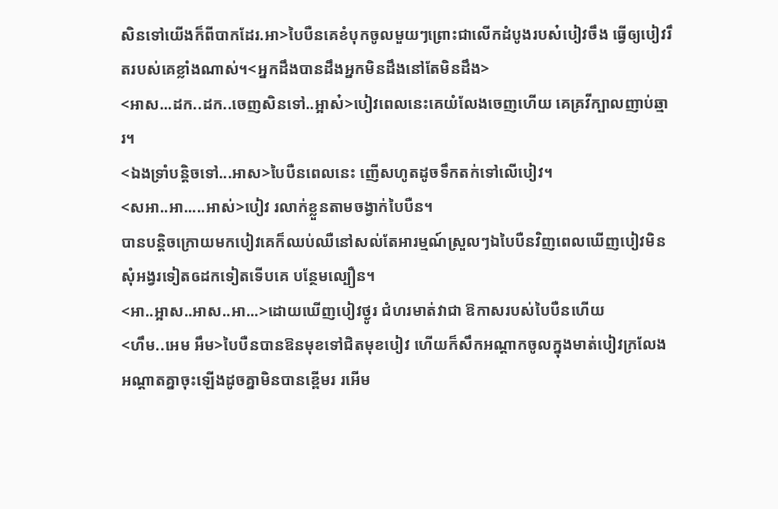សិនទៅយើងក៏ពីបាកដែរ.អា>បៃបឺនគេខំបុកចូលមួយៗព្រោះជាលើកដំបូងរបស៎បៀវចឹង ធ្វើឲ្យបៀវរឹតរបស់គេខ្លាំងណាស់។<អ្នកដឹងបានដឹងអ្នកមិនដឹងនៅតែមិនដឹង>
<អាស...ដក..ដក..ចេញសិនទៅ..អ្អាស៎>បៀវពេលនេះគេយំលែងចេញហើយ គេគ្រវីក្បាលញាប់ឆ្មារ។
<ឯងទ្រាំបន្តិចទៅ...អាស>បៃបឺនពេលនេះ ញើសហូតដូចទឹកតក់ទៅលើបៀវ។
<សអា..អា.....អាស់>បៀវ រលាក់ខ្លួនតាមចង្វាក់បៃបឺន។
បានបន្តិចក្រោយមកបៀវគេក៏ឈប់ឈឺនៅសល់តែអារម្មណ៍ស្រួលៗឯបៃបឺនវិញពេលឃើញបៀវមិន សុំអង្វរទៀតឲដកទៀតទើបគេ បន្ថែមល្បឿន។
<អា..អ្អាស..អាស..អា...>ដោយឃើញបៀវថ្ងូរ ជំហរមាត់វាជា ឱកាសរបស់បៃបឺនហើយ
<ហឹម..អេម អឹម>បៃបឺនបានឱនមុខទៅជិតមុខបៀវ ហើយក៏សឹកអណ្ដាកចូលក្នុងមាត់បៀវក្រលែងអណ្តាតគ្នាចុះឡើងដូចគ្នាមិនបានខ្ពើមរ រអើម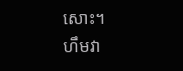សោះ។
ហឹមវា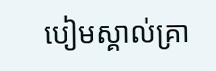បៀមស្គាល់គ្រា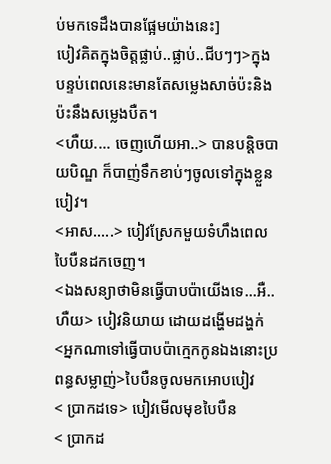ប់មកទេដឹងបានផ្អែមយ៉ាងនេះ]
បៀវគិតក្នុងចិត្តផ្លាប់..ផ្លាប់..ជីបៗៗ>ក្នុងបន្ទប់ពេលនេះមានតែសម្លេងសាច់ប៉ះនិងប៉ះនឹងសម្លេងបឺត។
<ហឺយ.... ចេញហើយអា..> បានបន្តិចបាយបិណ្ឌ ក៏បាញ់ទឹកខាប់ៗចូលទៅក្នុងខ្លួនបៀវ។
<អាស.....> បៀវស្រែកមួយទំហឹងពេលបៃបឺនដកចេញ។
<ឯងសន្យាថាមិនធ្វើបាបប៉ាយើងទេ...អឺ..ហឺយ> បៀវនិយាយ ដោយដង្ហើមដង្ហក់
<អ្នកណាទៅធ្វើបាបប៉ាក្មេកកូនឯងនោះប្រពន្ធសម្លាញ់>បៃបឺនចូលមកអោបបៀវ
< ប្រាកដទេ> បៀវមើលមុខបៃបឺន
< ប្រាកដ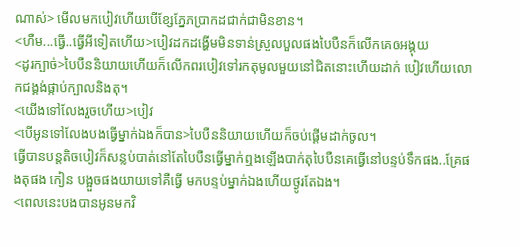ណាស់> មើលមកបៀវហើយបើខ្សែភ្នែភប្រាកដជាក់ជាមិនខាន។
<ហឺម...ធ្វើ..ធ្វើអីទៀតហើយ>បៀវដកដង្ហើមមិនទាន់ស្រួលបួលផងបៃបឺនក៏លើកគេឲអង្គុយ
<ដូរក្បាច់>បៃបឺននិយាយហើយក៏លើកពរបៀវទៅរកតុមូលមួយនៅជិតនោះហើយដាក់ បៀវហើយលោកជង្គង់ផ្កាប់ក្បាលនិងតុ។
<យើងទៅលែងរួចហើយ>បៀវ
<បើអូនទៅលែងបងធ្វើម្នាក់ឯងក៏បាន>បៃបឺននិយាយហើយក៏ចប់ផ្តើមដាក់ចូល។
ធ្វើបានបន្តតិចបៀវក៏សន្លប់បាត់នៅតែបៃបឺនធ្វើម្នាក់ឮងឡើងបាក់តុបៃបឺនគេធ្វើនៅបន្ទប់ទឹកផង..គ្រែផងតុផង កៀន បង្អួចផងយាយទៅគឺធ្វើ មកបន្ទប់ម្នាក់ឯងហើយថ្ងូរតែឯង។
<ពេលនេះបងបានអូនមកវិ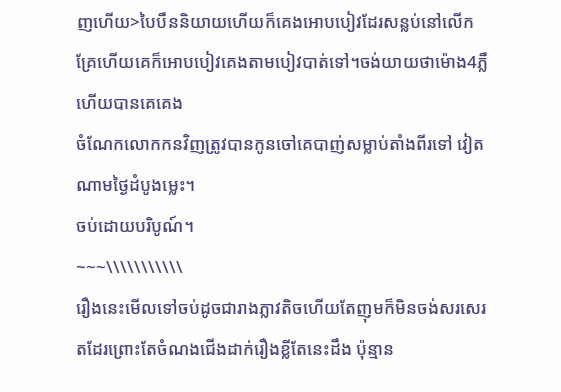ញហើយ>បៃបឺននិយាយហើយក៏គេងអោបបៀវដែរសន្លប់នៅលើកគ្រែហើយគេក៏អោបបៀវគេងតាមបៀវបាត់ទៅ។ចង់យាយថាម៉ោង4ភ្លឺហើយបានគេគេង
ចំណែកលោកកនវិញត្រូវបានកូនចៅគេបាញ់សម្លាប់តាំងពីរទៅ វៀតណាមថ្ងៃដំបូងម្លេះ។
ចប់ដោយបរិបូណ៍។
~~~\\\\\\\\\\\
រឿងនេះមើលទៅចប់ដូចជារាងភ្លាវតិចហើយតែញុមក៏មិនចង់សរសេរតដែរព្រោះតែចំណងជើងដាក់រឿងខ្លីតែនេះដឹង ប៉ុន្មាន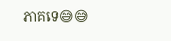ភាគទេ😅😅